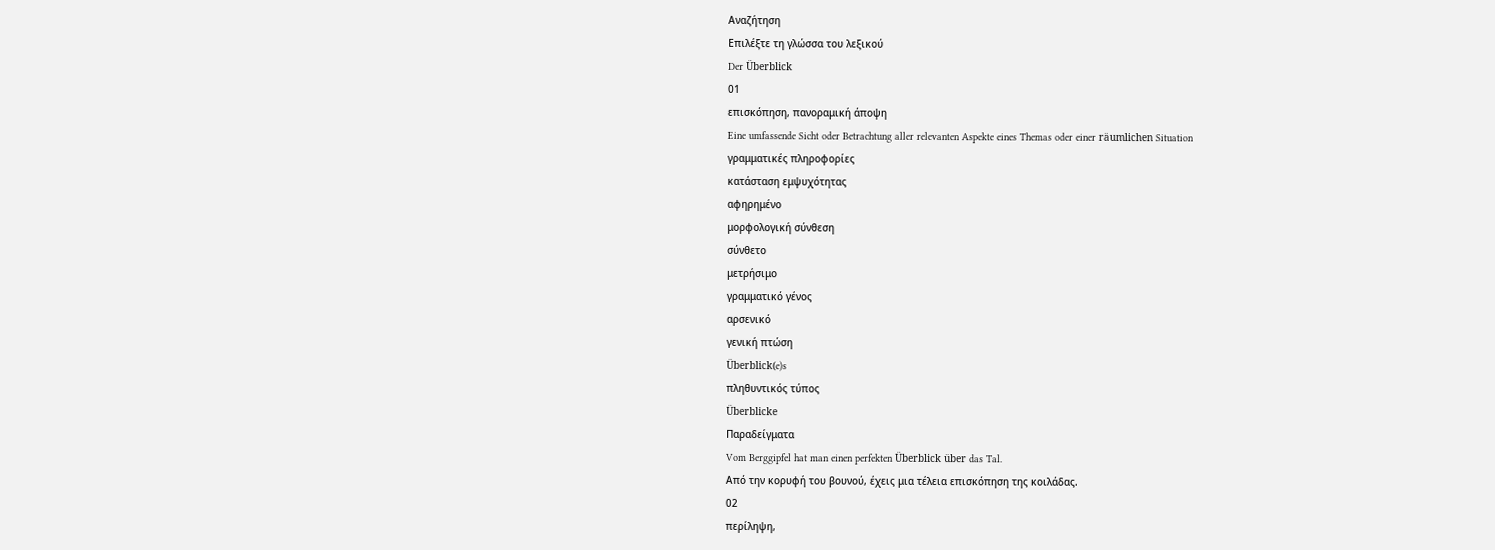Αναζήτηση
Επιλέξτε τη γλώσσα του λεξικού
Der Überblick
01
επισκόπηση, πανοραμική άποψη
Eine umfassende Sicht oder Betrachtung aller relevanten Aspekte eines Themas oder einer räumlichen Situation
γραμματικές πληροφορίες
κατάσταση εμψυχότητας
αφηρημένο
μορφολογική σύνθεση
σύνθετο
μετρήσιμο
γραμματικό γένος
αρσενικό
γενική πτώση
Überblick(e)s
πληθυντικός τύπος
Überblicke
Παραδείγματα
Vom Berggipfel hat man einen perfekten Überblick über das Tal.
Από την κορυφή του βουνού, έχεις μια τέλεια επισκόπηση της κοιλάδας.
02
περίληψη,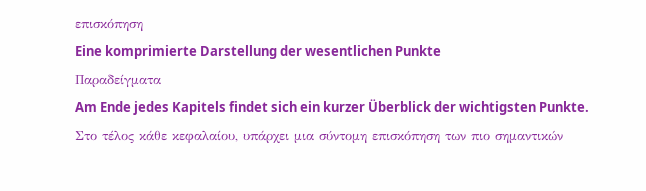επισκόπηση
Eine komprimierte Darstellung der wesentlichen Punkte
Παραδείγματα
Am Ende jedes Kapitels findet sich ein kurzer Überblick der wichtigsten Punkte.
Στο τέλος κάθε κεφαλαίου, υπάρχει μια σύντομη επισκόπηση των πιο σημαντικών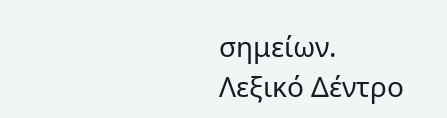σημείων.
Λεξικό Δέντρο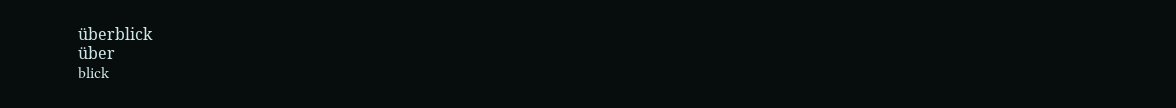überblick
über
blick